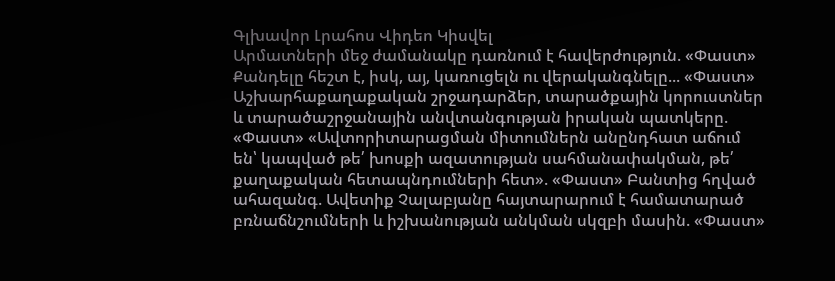Գլխավոր Լրահոս Վիդեո Կիսվել
Արմատների մեջ ժամանակը դառնում է հավերժություն. «Փաստ» Քանդելը հեշտ է, իսկ, այ, կառուցելն ու վերականգնելը... «Փաստ» Աշխարհաքաղաքական շրջադարձեր, տարածքային կորուստներ և տարածաշրջանային անվտանգության իրական պատկերը. «Փաստ» «Ավտորիտարացման միտումներն անընդհատ աճում են՝ կապված թե՛ խոսքի ազատության սահմանափակման, թե՛ քաղաքական հետապնդումների հետ». «Փաստ» Բանտից հղված ահազանգ. Ավետիք Չալաբյանը հայտարարում է համատարած բռնաճնշումների և իշխանության անկման սկզբի մասին. «Փաստ»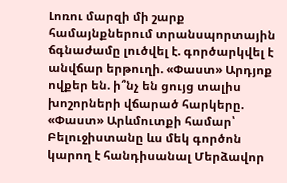Լոռու մարզի մի շարք համայնքներում տրանսպորտային ճգնաժամը լուծվել է. գործարկվել է անվճար երթուղի. «Փաստ» Արդյոք ովքեր են. ի՞նչ են ցույց տալիս խոշորների վճարած հարկերը. «Փաստ» Արևմուտքի համար՝ Բելուջիստանը ևս մեկ գործոն կարող է հանդիսանալ Մերձավոր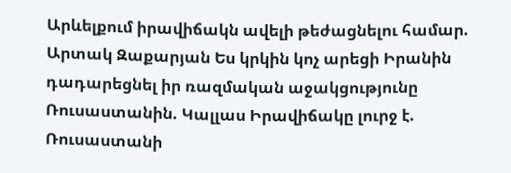Արևելքում իրավիճակն ավելի թեժացնելու համար. Արտակ Զաքարյան Ես կրկին կոչ արեցի Իրանին դադարեցնել իր ռազմական աջակցությունը Ռուսաստանին. Կալլաս Իրավիճակը լուրջ է. Ռուսաստանի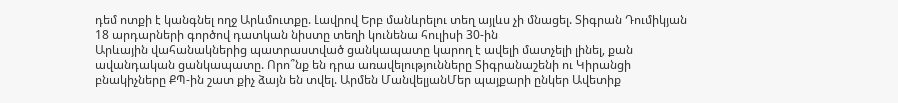դեմ ոտքի է կանգնել ողջ Արևմուտքը. Լավրով Երբ մանևրելու տեղ այլևս չի մնացել. Տիգրան Դումիկյան 18 արդարների գործով դատկան նիստը տեղի կունենա հուլիսի 30-ին
Արևային վահանակներից պատրաստված ցանկապատը կարող է ավելի մատչելի լինել, քան ավանդական ցանկապատը. Որո՞նք են դրա առավելությունները Տիգրանաշենի ու Կիրանցի բնակիչները ՔՊ-ին շատ քիչ ձայն են տվել. Արմեն ՄանվելյանՄեր պայքարի ընկեր Ավետիք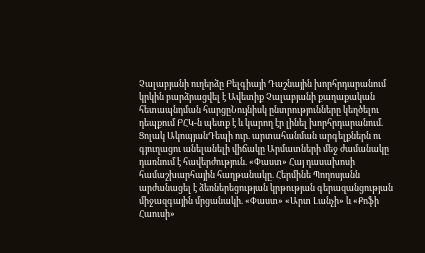Չալաբյանի ուղերձը Բելգիայի Դաշնային խորհրդարանում կրկին բարձրացվել է Ավետիք Չալաբյանի քաղաքական հետապնդման հարցըՆույնիսկ ընտրությունները կեղծելու դեպքում ԲՀԿ-ն պետք է և կարող էր լինել խորհրդարանում. Ցոլակ ԱկոպյանԴեպի ուր. արտահանման արգելքներն ու գյուղացու անելանելի վիճակը Արմատների մեջ ժամանակը դառնում է հավերժություն. «Փաստ» Հայ դասախոսի համաշխարհային հաղթանակը. Հերմինե Պողոսյանն արժանացել է ձեռներեցության կրթության գերազանցության միջազգային մրցանակի. «Փաստ» «Արտ Լանչի» և «Քոֆի Հաուսի»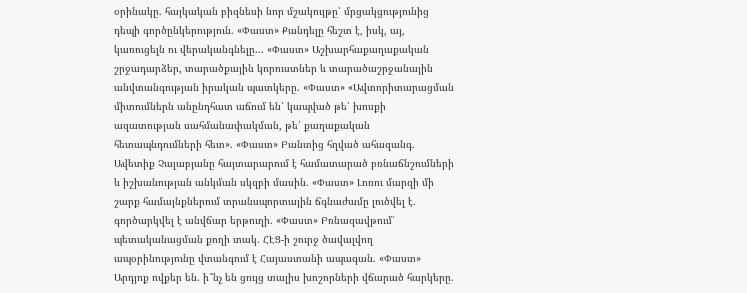օրինակը. հայկական բիզնեսի նոր մշակույթը՝ մրցակցությունից դեպի գործընկերություն. «Փաստ» Քանդելը հեշտ է, իսկ, այ, կառուցելն ու վերականգնելը... «Փաստ» Աշխարհաքաղաքական շրջադարձեր, տարածքային կորուստներ և տարածաշրջանային անվտանգության իրական պատկերը. «Փաստ» «Ավտորիտարացման միտումներն անընդհատ աճում են՝ կապված թե՛ խոսքի ազատության սահմանափակման, թե՛ քաղաքական հետապնդումների հետ». «Փաստ» Բանտից հղված ահազանգ. Ավետիք Չալաբյանը հայտարարում է համատարած բռնաճնշումների և իշխանության անկման սկզբի մասին. «Փաստ» Լոռու մարզի մի շարք համայնքներում տրանսպորտային ճգնաժամը լուծվել է. գործարկվել է անվճար երթուղի. «Փաստ» Բռնազավթում՝ պետականացման քողի տակ. ՀԷՑ-ի շուրջ ծավալվող ապօրինությունը վտանգում է Հայաստանի ապագան. «Փաստ» Արդյոք ովքեր են. ի՞նչ են ցույց տալիս խոշորների վճարած հարկերը.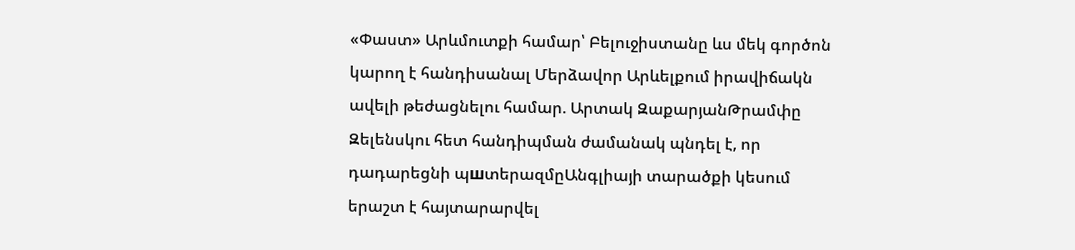«Փաստ» Արևմուտքի համար՝ Բելուջիստանը ևս մեկ գործոն կարող է հանդիսանալ Մերձավոր Արևելքում իրավիճակն ավելի թեժացնելու համար. Արտակ ԶաքարյանԹրամփը Զելենսկու հետ հանդիպման ժամանակ պնդել է, որ դադարեցնի պшտերազմըԱնգլիայի տարածքի կեսում երաշտ է հայտարարվել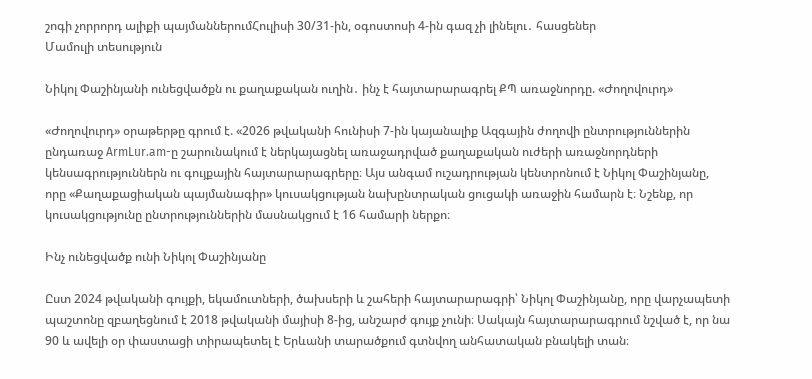շոգի չորրորդ ալիքի պայմաններումՀուլիսի 30/31-ին, օգոստոսի 4-ին գազ չի լինելու․ հասցեներ
Մամուլի տեսություն

Նիկոլ Փաշինյանի ունեցվածքն ու քաղաքական ուղին․ ինչ է հայտարարագրել ՔՊ առաջնորդը. «Ժողովուրդ»

«Ժողովուրդ» օրաթերթը գրում է. «2026 թվականի հունիսի 7-ին կայանալիք Ազգային ժողովի ընտրություններին ընդառաջ ArmLur.am-ը շարունակում է ներկայացնել առաջադրված քաղաքական ուժերի առաջնորդների կենսագրություններն ու գույքային հայտարարագրերը։ Այս անգամ ուշադրության կենտրոնում է Նիկոլ Փաշինյանը, որը «Քաղաքացիական պայմանագիր» կուսակցության նախընտրական ցուցակի առաջին համարն է։ Նշենք, որ կուսակցությունը ընտրություններին մասնակցում է 16 համարի ներքո։

Ինչ ունեցվածք ունի Նիկոլ Փաշինյանը

Ըստ 2024 թվականի գույքի, եկամուտների, ծախսերի և շահերի հայտարարագրի՝ Նիկոլ Փաշինյանը, որը վարչապետի պաշտոնը զբաղեցնում է 2018 թվականի մայիսի 8-ից, անշարժ գույք չունի։ Սակայն հայտարարագրում նշված է, որ նա 90 և ավելի օր փաստացի տիրապետել է Երևանի տարածքում գտնվող անհատական բնակելի տան։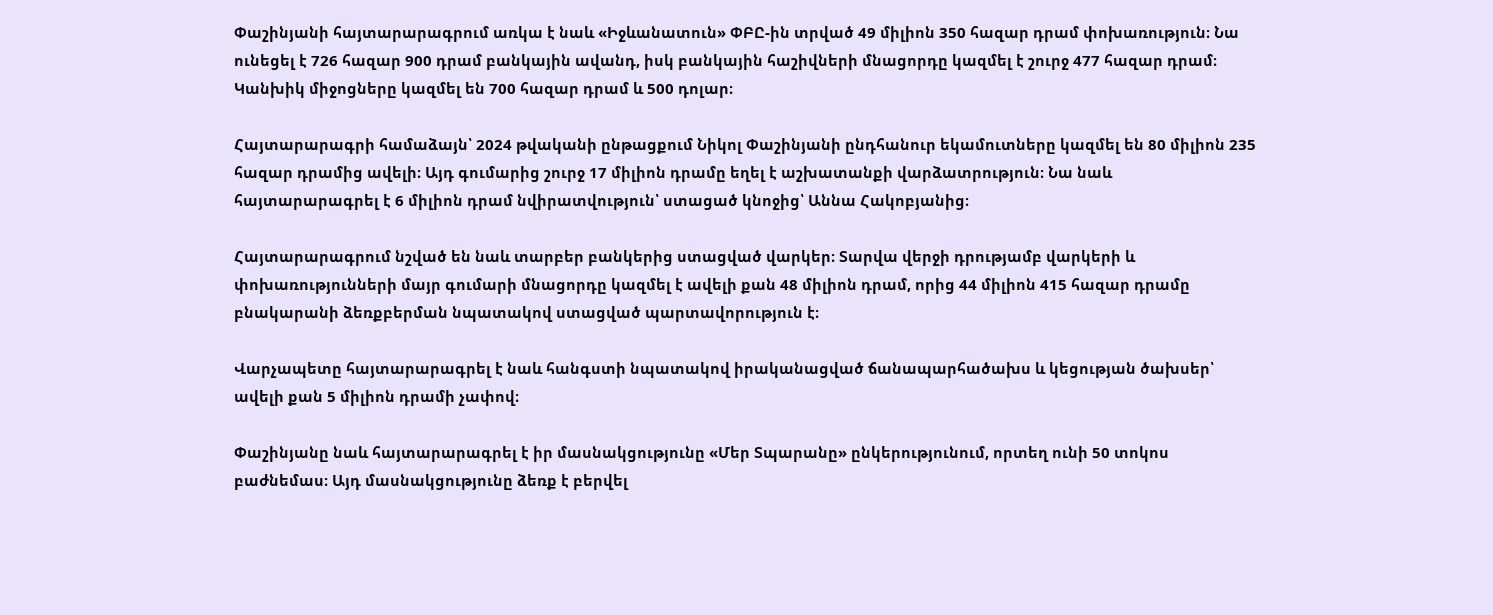Փաշինյանի հայտարարագրում առկա է նաև «Իջևանատուն» ՓԲԸ-ին տրված 49 միլիոն 350 հազար դրամ փոխառություն։ Նա ունեցել է 726 հազար 900 դրամ բանկային ավանդ, իսկ բանկային հաշիվների մնացորդը կազմել է շուրջ 477 հազար դրամ։ Կանխիկ միջոցները կազմել են 700 հազար դրամ և 500 դոլար։

Հայտարարագրի համաձայն՝ 2024 թվականի ընթացքում Նիկոլ Փաշինյանի ընդհանուր եկամուտները կազմել են 80 միլիոն 235 հազար դրամից ավելի։ Այդ գումարից շուրջ 17 միլիոն դրամը եղել է աշխատանքի վարձատրություն։ Նա նաև հայտարարագրել է 6 միլիոն դրամ նվիրատվություն՝ ստացած կնոջից՝ Աննա Հակոբյանից։

Հայտարարագրում նշված են նաև տարբեր բանկերից ստացված վարկեր։ Տարվա վերջի դրությամբ վարկերի և փոխառությունների մայր գումարի մնացորդը կազմել է ավելի քան 48 միլիոն դրամ, որից 44 միլիոն 415 հազար դրամը բնակարանի ձեռքբերման նպատակով ստացված պարտավորություն է։

Վարչապետը հայտարարագրել է նաև հանգստի նպատակով իրականացված ճանապարհածախս և կեցության ծախսեր՝ ավելի քան 5 միլիոն դրամի չափով։

Փաշինյանը նաև հայտարարագրել է իր մասնակցությունը «Մեր Տպարանը» ընկերությունում, որտեղ ունի 50 տոկոս բաժնեմաս։ Այդ մասնակցությունը ձեռք է բերվել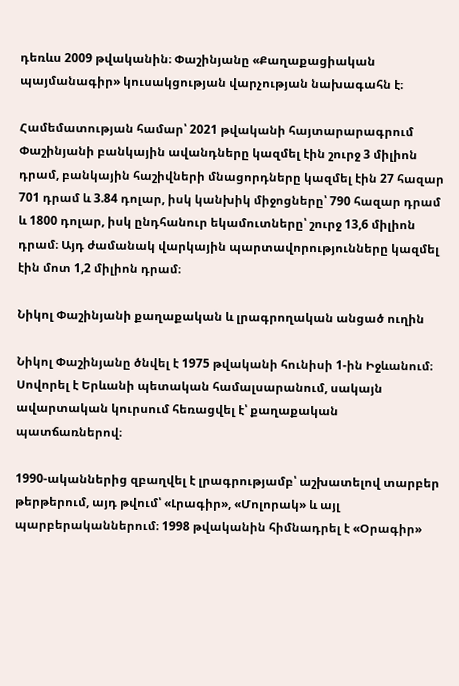դեռևս 2009 թվականին։ Փաշինյանը «Քաղաքացիական պայմանագիր» կուսակցության վարչության նախագահն է։

Համեմատության համար՝ 2021 թվականի հայտարարագրում Փաշինյանի բանկային ավանդները կազմել էին շուրջ 3 միլիոն դրամ, բանկային հաշիվների մնացորդները կազմել էին 27 հազար 701 դրամ և 3.84 դոլար, իսկ կանխիկ միջոցները՝ 790 հազար դրամ և 1800 դոլար, իսկ ընդհանուր եկամուտները՝ շուրջ 13,6 միլիոն դրամ։ Այդ ժամանակ վարկային պարտավորությունները կազմել էին մոտ 1,2 միլիոն դրամ։

Նիկոլ Փաշինյանի քաղաքական և լրագրողական անցած ուղին

Նիկոլ Փաշինյանը ծնվել է 1975 թվականի հունիսի 1-ին Իջևանում։ Սովորել է Երևանի պետական համալսարանում, սակայն ավարտական կուրսում հեռացվել է՝ քաղաքական պատճառներով։

1990-ականներից զբաղվել է լրագրությամբ՝ աշխատելով տարբեր թերթերում, այդ թվում՝ «Լրագիր», «Մոլորակ» և այլ պարբերականներում։ 1998 թվականին հիմնադրել է «Օրագիր»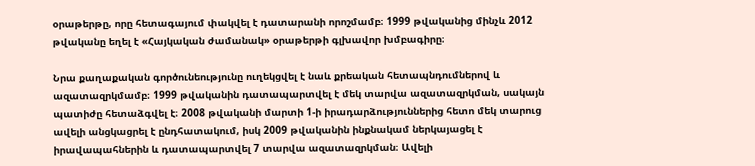օրաթերթը, որը հետագայում փակվել է դատարանի որոշմամբ։ 1999 թվականից մինչև 2012 թվականը եղել է «Հայկական ժամանակ» օրաթերթի գլխավոր խմբագիրը։

Նրա քաղաքական գործունեությունը ուղեկցվել է նաև քրեական հետապնդումներով և ազատազրկմամբ։ 1999 թվականին դատապարտվել է մեկ տարվա ազատազրկման, սակայն պատիժը հետաձգվել է։ 2008 թվականի մարտի 1-ի իրադարձություններից հետո մեկ տարուց ավելի անցկացրել է ընդհատակում, իսկ 2009 թվականին ինքնակամ ներկայացել է իրավապահներին և դատապարտվել 7 տարվա ազատազրկման։ Ավելի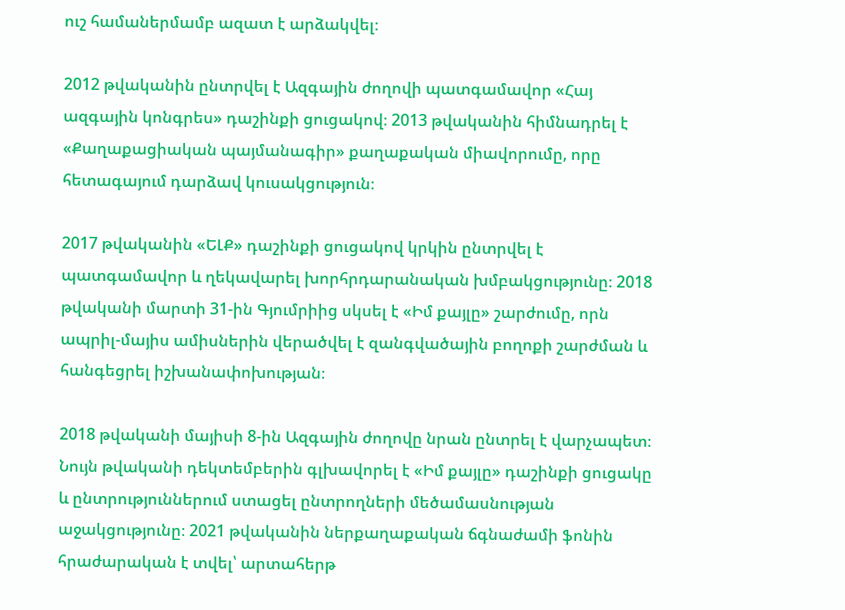ուշ համաներմամբ ազատ է արձակվել։

2012 թվականին ընտրվել է Ազգային ժողովի պատգամավոր «Հայ ազգային կոնգրես» դաշինքի ցուցակով։ 2013 թվականին հիմնադրել է «Քաղաքացիական պայմանագիր» քաղաքական միավորումը, որը հետագայում դարձավ կուսակցություն։

2017 թվականին «ԵԼՔ» դաշինքի ցուցակով կրկին ընտրվել է պատգամավոր և ղեկավարել խորհրդարանական խմբակցությունը։ 2018 թվականի մարտի 31-ին Գյումրիից սկսել է «Իմ քայլը» շարժումը, որն ապրիլ-մայիս ամիսներին վերածվել է զանգվածային բողոքի շարժման և հանգեցրել իշխանափոխության։

2018 թվականի մայիսի 8-ին Ազգային ժողովը նրան ընտրել է վարչապետ։ Նույն թվականի դեկտեմբերին գլխավորել է «Իմ քայլը» դաշինքի ցուցակը և ընտրություններում ստացել ընտրողների մեծամասնության աջակցությունը։ 2021 թվականին ներքաղաքական ճգնաժամի ֆոնին հրաժարական է տվել՝ արտահերթ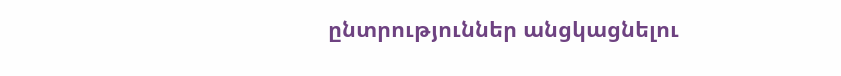ընտրություններ անցկացնելու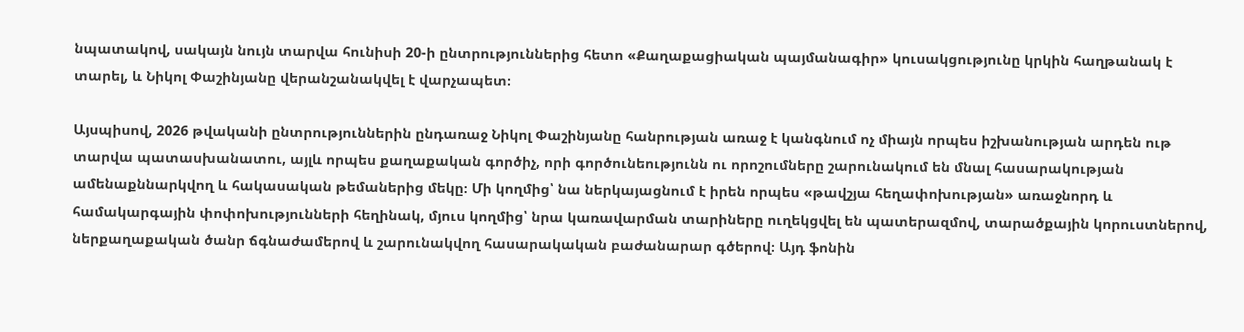նպատակով, սակայն նույն տարվա հունիսի 20-ի ընտրություններից հետո «Քաղաքացիական պայմանագիր» կուսակցությունը կրկին հաղթանակ է տարել, և Նիկոլ Փաշինյանը վերանշանակվել է վարչապետ։

Այսպիսով, 2026 թվականի ընտրություններին ընդառաջ Նիկոլ Փաշինյանը հանրության առաջ է կանգնում ոչ միայն որպես իշխանության արդեն ութ տարվա պատասխանատու, այլև որպես քաղաքական գործիչ, որի գործունեությունն ու որոշումները շարունակում են մնալ հասարակության ամենաքննարկվող և հակասական թեմաներից մեկը։ Մի կողմից՝ նա ներկայացնում է իրեն որպես «թավշյա հեղափոխության» առաջնորդ և համակարգային փոփոխությունների հեղինակ, մյուս կողմից՝ նրա կառավարման տարիները ուղեկցվել են պատերազմով, տարածքային կորուստներով, ներքաղաքական ծանր ճգնաժամերով և շարունակվող հասարակական բաժանարար գծերով։ Այդ ֆոնին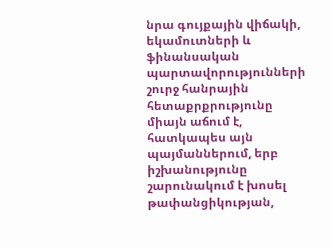նրա գույքային վիճակի, եկամուտների և ֆինանսական պարտավորությունների շուրջ հանրային հետաքրքրությունը միայն աճում է, հատկապես այն պայմաններում, երբ իշխանությունը շարունակում է խոսել թափանցիկության,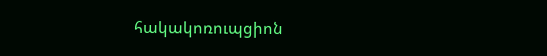հակակոռուպցիոն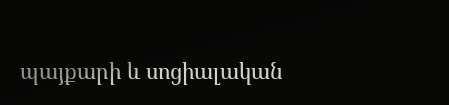պայքարի և սոցիալական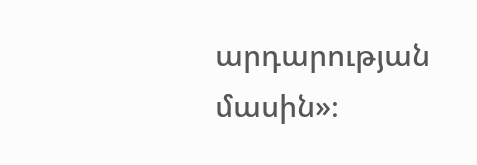արդարության մասին»։